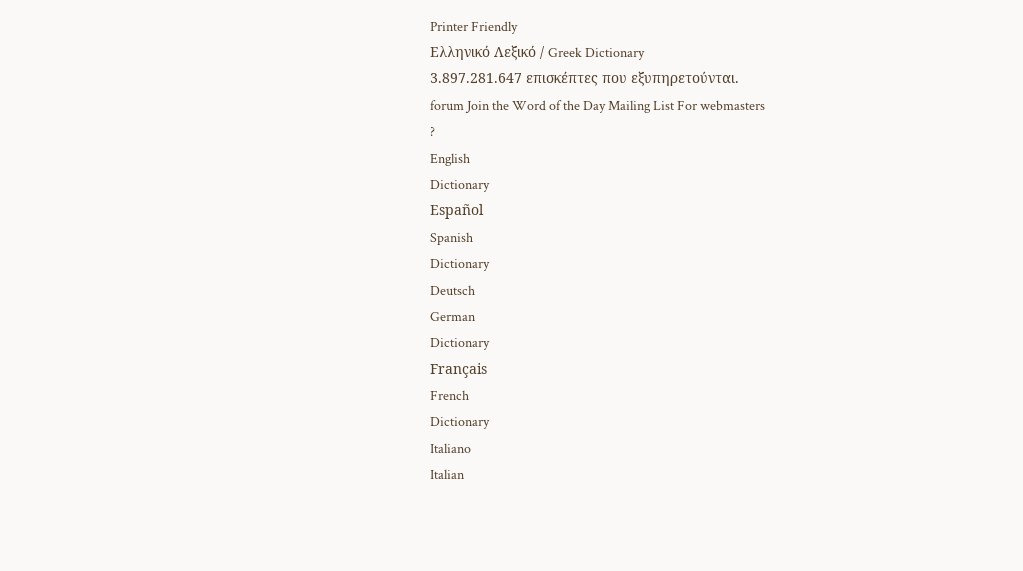Printer Friendly
Ελληνικό Λεξικό / Greek Dictionary
3.897.281.647 επισκέπτες που εξυπηρετούνται.
forum Join the Word of the Day Mailing List For webmasters
?
English
Dictionary
Español
Spanish
Dictionary
Deutsch
German
Dictionary
Français
French
Dictionary
Italiano
Italian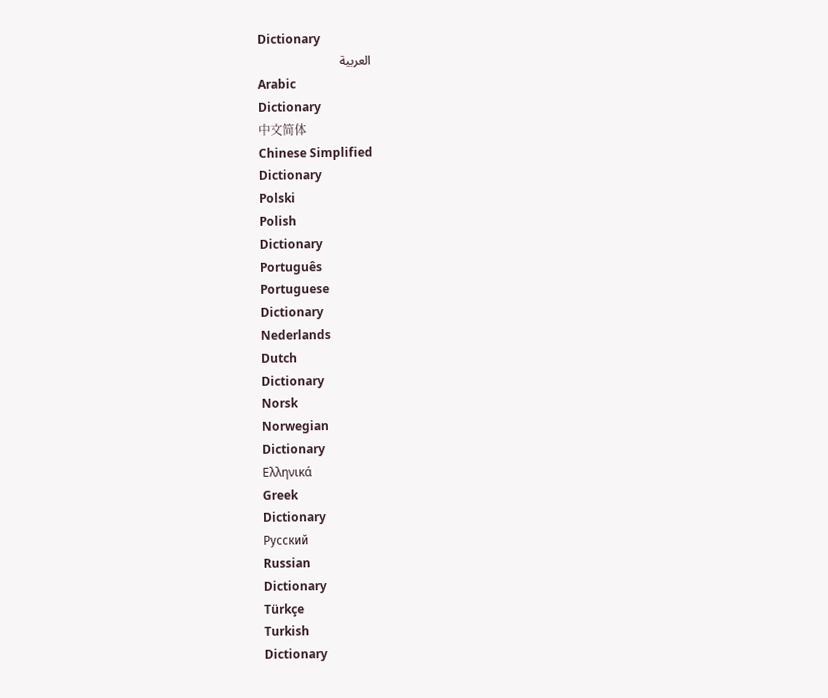Dictionary
العربية
Arabic
Dictionary
中文简体
Chinese Simplified
Dictionary
Polski
Polish
Dictionary
Português
Portuguese
Dictionary
Nederlands
Dutch
Dictionary
Norsk
Norwegian
Dictionary
Ελληνικά
Greek
Dictionary
Русский
Russian
Dictionary
Türkçe
Turkish
Dictionary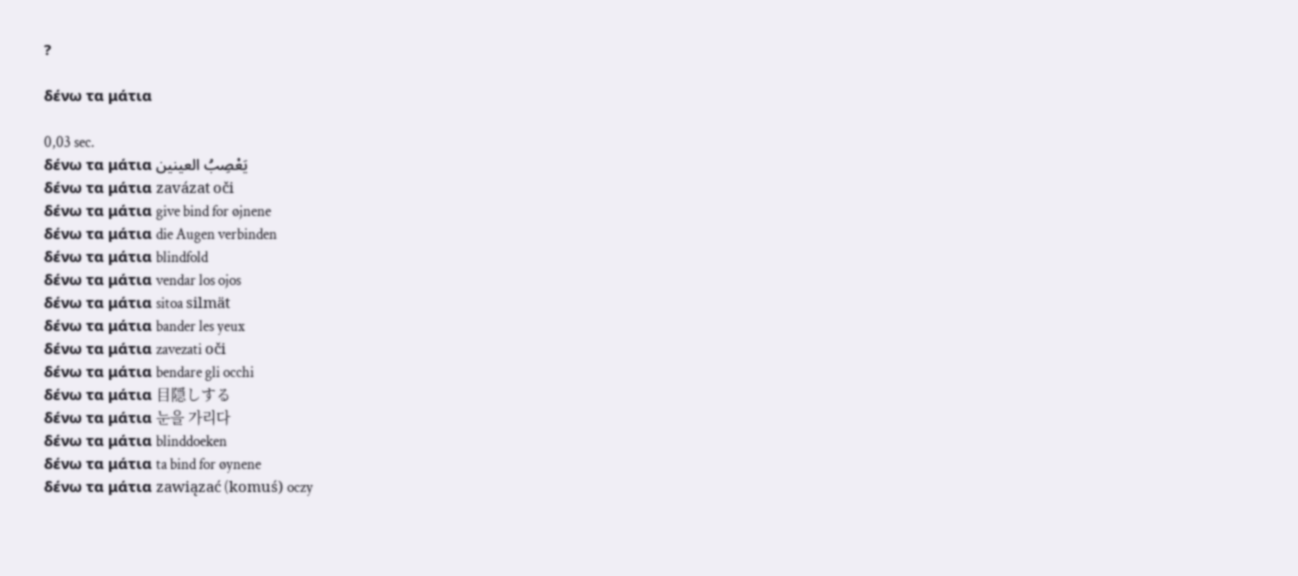?

δένω τα μάτια

0,03 sec.
δένω τα μάτια يَعْصِبُ العينين
δένω τα μάτια zavázat oči
δένω τα μάτια give bind for øjnene
δένω τα μάτια die Augen verbinden
δένω τα μάτια blindfold
δένω τα μάτια vendar los ojos
δένω τα μάτια sitoa silmät
δένω τα μάτια bander les yeux
δένω τα μάτια zavezati oči
δένω τα μάτια bendare gli occhi
δένω τα μάτια 目隠しする
δένω τα μάτια 눈을 가리다
δένω τα μάτια blinddoeken
δένω τα μάτια ta bind for øynene
δένω τα μάτια zawiązać (komuś) oczy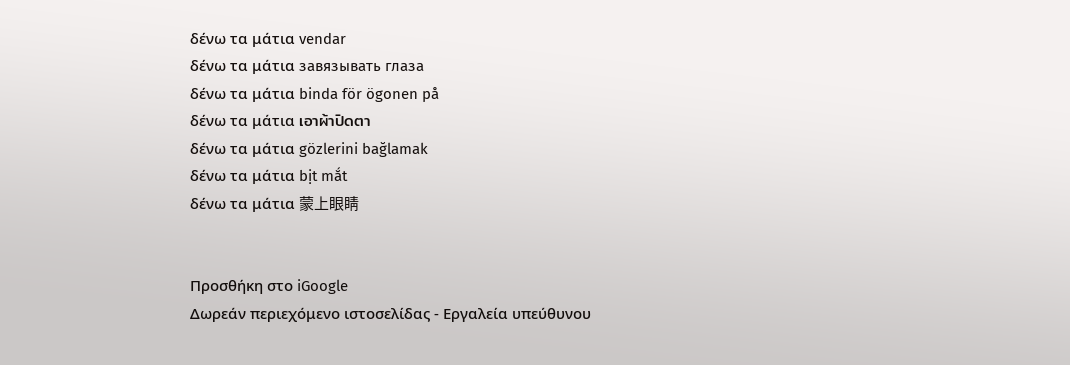δένω τα μάτια vendar
δένω τα μάτια завязывать глаза
δένω τα μάτια binda för ögonen på
δένω τα μάτια เอาผ้าปิดตา
δένω τα μάτια gözlerini bağlamak
δένω τα μάτια bịt mắt
δένω τα μάτια 蒙上眼睛


Προσθήκη στο iGoogle
Δωρεάν περιεχόμενο ιστοσελίδας - Εργαλεία υπεύθυνου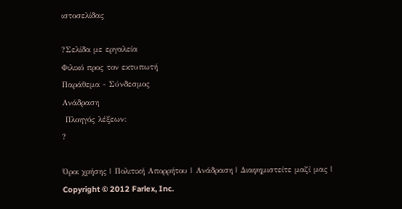ιστοσελίδας

?Σελίδα με εργαλεία
Φιλικό προς τον εκτυπωτή
Παράθεμα - Σύνδεσμος
Ανάδραση
 Πλοηγός λέξεων:
?

Όροι χρήσης | Πολιτική Απορρήτου | Ανάδραση | Διαφημιστείτε μαζί μας | Copyright © 2012 Farlex, Inc.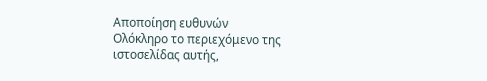Αποποίηση ευθυνών
Ολόκληρο το περιεχόμενο της ιστοσελίδας αυτής,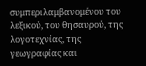συμπεριλαμβανομένου του λεξικού, του θησαυρού, της λογοτεχνίας, της γεωγραφίας και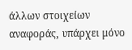άλλων στοιχείων αναφοράς, υπάρχει μόνο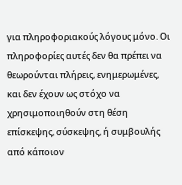για πληροφοριακούς λόγους μόνο. Οι πληροφορίες αυτές δεν θα πρέπει να θεωρούνται πλήρεις, ενημερωμένες, και δεν έχουν ως στόχο να χρησιμοποιηθούν στη θέση επίσκεψης, σύσκεψης, ή συμβουλής από κάποιον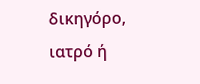δικηγόρο, ιατρό ή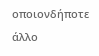οποιονδήποτε άλλο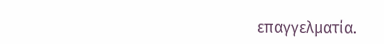επαγγελματία.